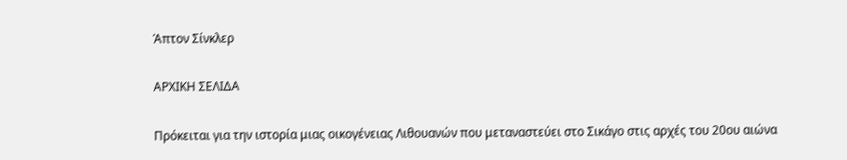Άπτον Σίνκλερ

ΑΡΧΙΚΗ ΣΕΛΙΔΑ

Πρόκειται για την ιστορία μιας οικογένειας Λιθουανών που μεταναστεύει στο Σικάγο στις αρχές του 20ου αιώνα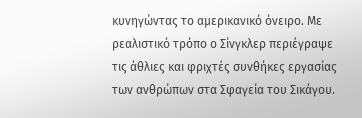κυνηγώντας το αμερικανικό όνειρο. Με ρεαλιστικό τρόπο ο Σίνγκλερ περιέγραψε τις άθλιες και φριχτές συνθήκες εργασίας των ανθρώπων στα Σφαγεία του Σικάγου.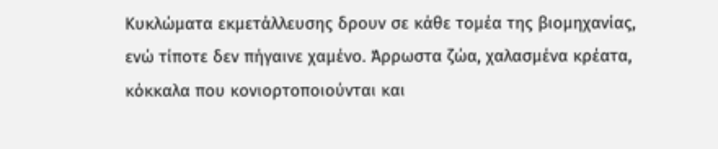Κυκλώματα εκμετάλλευσης δρουν σε κάθε τομέα της βιομηχανίας, ενώ τίποτε δεν πήγαινε χαμένο. Άρρωστα ζώα, χαλασμένα κρέατα, κόκκαλα που κονιορτοποιούνται και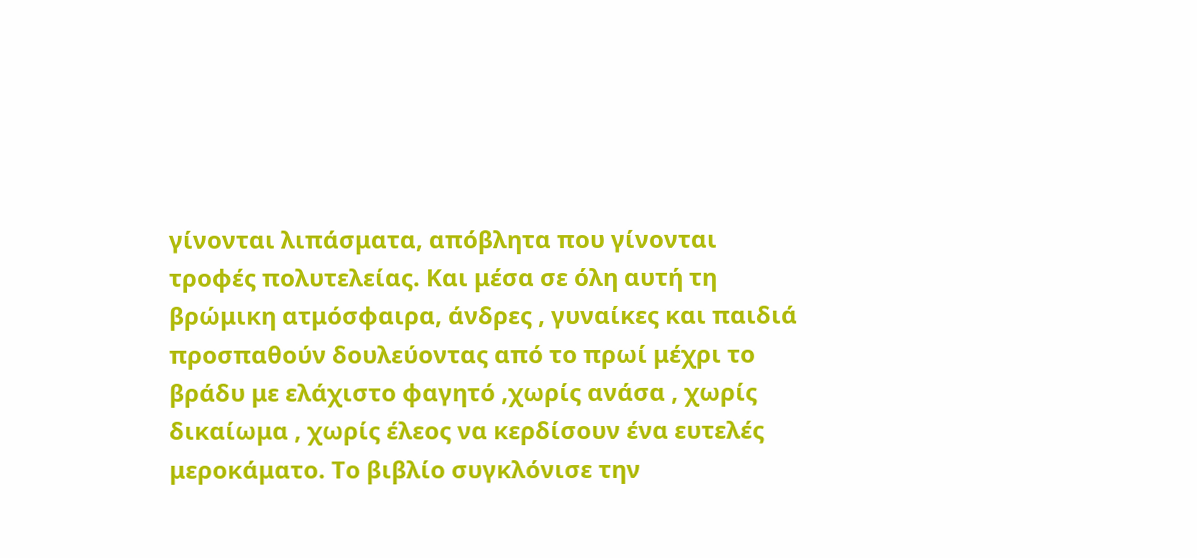γίνονται λιπάσματα, απόβλητα που γίνονται τροφές πολυτελείας. Και μέσα σε όλη αυτή τη βρώμικη ατμόσφαιρα, άνδρες , γυναίκες και παιδιά προσπαθούν δουλεύοντας από το πρωί μέχρι το βράδυ με ελάχιστο φαγητό ,χωρίς ανάσα , χωρίς δικαίωμα , χωρίς έλεος να κερδίσουν ένα ευτελές μεροκάματο. Το βιβλίο συγκλόνισε την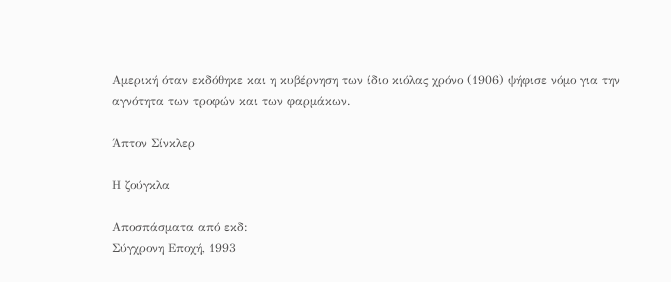Αμερική όταν εκδόθηκε και η κυβέρνηση των ίδιο κιόλας χρόνο (1906) ψήφισε νόμο για την αγνότητα των τροφών και των φαρμάκων.

Άπτον Σίνκλερ

Η ζούγκλα

Αποσπάσματα από εκδ:
Σύγχρονη Εποχή, 1993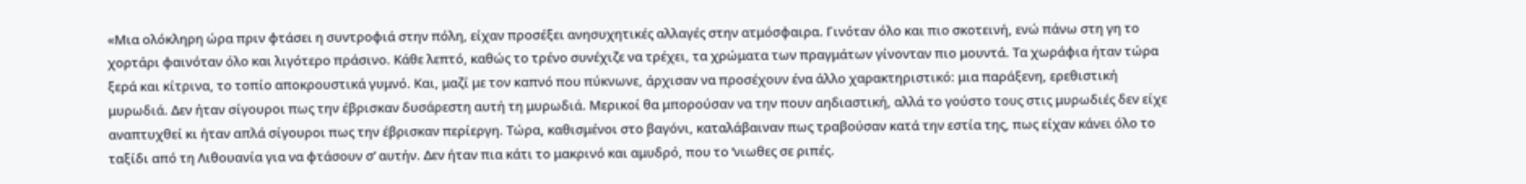«Μια ολόκληρη ώρα πριν φτάσει η συντροφιά στην πόλη, είχαν προσέξει ανησυχητικές αλλαγές στην ατμόσφαιρα. Γινόταν όλο και πιο σκοτεινή, ενώ πάνω στη γη το χορτάρι φαινόταν όλο και λιγότερο πράσινο. Κάθε λεπτό, καθώς το τρένο συνέχιζε να τρέχει, τα χρώματα των πραγμάτων γίνονταν πιο μουντά. Τα χωράφια ήταν τώρα ξερά και κίτρινα, το τοπίο αποκρουστικά γυμνό. Και, μαζί με τον καπνό που πύκνωνε, άρχισαν να προσέχουν ένα άλλο χαρακτηριστικό: μια παράξενη, ερεθιστική μυρωδιά. Δεν ήταν σίγουροι πως την έβρισκαν δυσάρεστη αυτή τη μυρωδιά. Μερικοί θα μπορούσαν να την πουν αηδιαστική, αλλά το γούστο τους στις μυρωδιές δεν είχε αναπτυχθεί κι ήταν απλά σίγουροι πως την έβρισκαν περίεργη. Τώρα, καθισμένοι στο βαγόνι, καταλάβαιναν πως τραβούσαν κατά την εστία της, πως είχαν κάνει όλο το ταξίδι από τη Λιθουανία για να φτάσουν σ’ αυτήν. Δεν ήταν πια κάτι το μακρινό και αμυδρό, που το ‘νιωθες σε ριπές.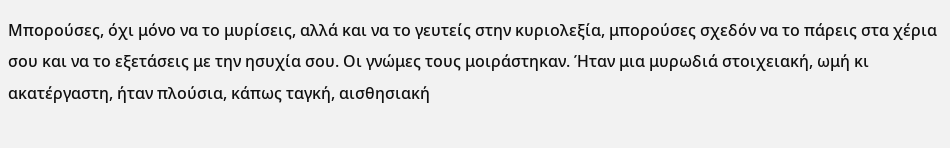Μπορούσες, όχι μόνο να το μυρίσεις, αλλά και να το γευτείς στην κυριολεξία, μπορούσες σχεδόν να το πάρεις στα χέρια σου και να το εξετάσεις με την ησυχία σου. Οι γνώμες τους μοιράστηκαν. Ήταν μια μυρωδιά στοιχειακή, ωμή κι ακατέργαστη, ήταν πλούσια, κάπως ταγκή, αισθησιακή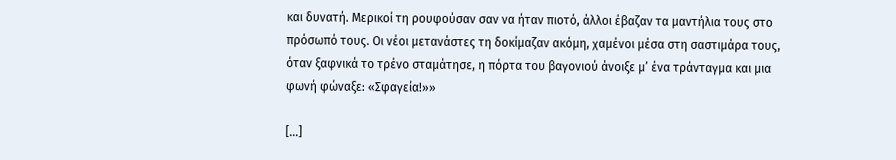και δυνατή. Μερικοί τη ρουφούσαν σαν να ήταν πιοτό, άλλοι έβαζαν τα μαντήλια τους στο πρόσωπό τους. Οι νέοι μετανάστες τη δοκίμαζαν ακόμη, χαμένοι μέσα στη σαστιμάρα τους, όταν ξαφνικά το τρένο σταμάτησε, η πόρτα του βαγονιού άνοιξε μ’ ένα τράνταγμα και μια φωνή φώναξε: «Σφαγεία!»»

[...]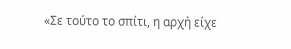«Σε τούτο το σπίτι, η αρχή είχε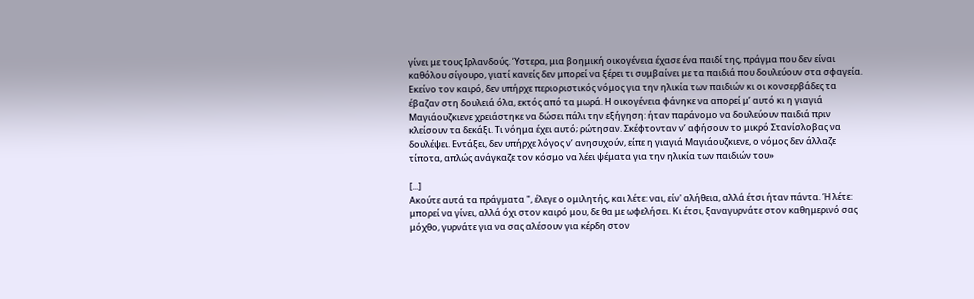γίνει με τους Ιρλανδούς. Ύστερα, μια βοημική οικογένεια έχασε ένα παιδί της, πράγμα που δεν είναι καθόλου σίγουρο, γιατί κανείς δεν μπορεί να ξέρει τι συμβαίνει με τα παιδιά που δουλεύουν στα σφαγεία. Εκείνο τον καιρό, δεν υπήρχε περιοριστικός νόμος για την ηλικία των παιδιών κι οι κονσερβάδες τα έβαζαν στη δουλειά όλα, εκτός από τα μωρά. Η οικογένεια φάνηκε να απορεί μ’ αυτό κι η γιαγιά Μαγιάουζκιενε χρειάστηκε να δώσει πάλι την εξήγηση: ήταν παράνομο να δουλεύουν παιδιά πριν κλείσουν τα δεκάξι. Τι νόημα έχει αυτό; ρώτησαν. Σκέφτονταν ν’ αφήσουν το μικρό Στανίσλοβας να δουλέψει. Εντάξει, δεν υπήρχε λόγος ν’ ανησυχούν, είπε η γιαγιά Μαγιάουζκιενε, ο νόμος δεν άλλαζε τίποτα, απλώς ανάγκαζε τον κόσμο να λέει ψέματα για την ηλικία των παιδιών του»

[...]
Ακούτε αυτά τα πράγματα ", έλεγε ο ομιλητής, και λέτε: ναι, είν' αλήθεια, αλλά έτσι ήταν πάντα. Ή λέτε: μπορεί να γίνει, αλλά όχι στον καιρό μου, δε θα με ωφελήσει. Κι έτσι, ξαναγυρνάτε στον καθημερινό σας μόχθο, γυρνάτε για να σας αλέσουν για κέρδη στον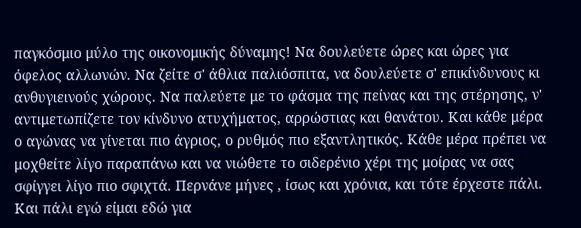παγκόσμιο μύλο της οικονομικής δύναμης! Να δουλεύετε ώρες και ώρες για όφελος αλλωνών. Να ζείτε σ' άθλια παλιόσπιτα, να δουλεύετε σ' επικίνδυνους κι ανθυγιεινούς χώρους. Να παλεύετε με το φάσμα της πείνας και της στέρησης, ν' αντιμετωπίζετε τον κίνδυνο ατυχήματος, αρρώστιας και θανάτου. Και κάθε μέρα ο αγώνας να γίνεται πιο άγριος, ο ρυθμός πιο εξαντλητικός. Κάθε μέρα πρέπει να μοχθείτε λίγο παραπάνω και να νιώθετε το σιδερένιο χέρι της μοίρας να σας σφίγγει λίγο πιο σφιχτά. Περνάνε μήνες , ίσως και χρόνια, και τότε έρχεστε πάλι. Και πάλι εγώ είμαι εδώ για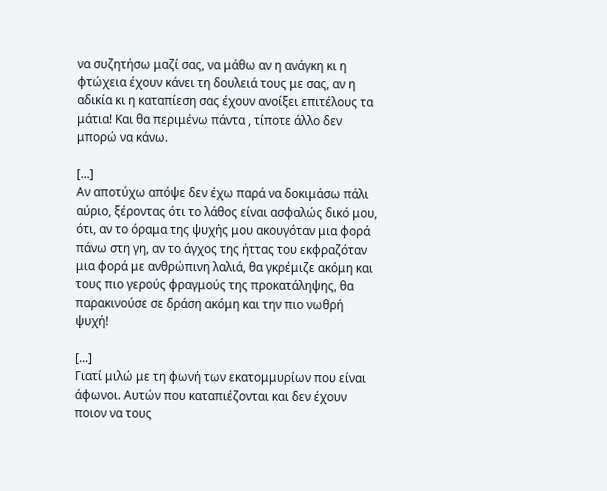να συζητήσω μαζί σας, να μάθω αν η ανάγκη κι η φτώχεια έχουν κάνει τη δουλειά τους με σας, αν η αδικία κι η καταπίεση σας έχουν ανοίξει επιτέλους τα μάτια! Και θα περιμένω πάντα , τίποτε άλλο δεν μπορώ να κάνω.

[...]
Αν αποτύχω απόψε δεν έχω παρά να δοκιμάσω πάλι αύριο, ξέροντας ότι το λάθος είναι ασφαλώς δικό μου, ότι, αν το όραμα της ψυχής μου ακουγόταν μια φορά πάνω στη γη, αν το άγχος της ήττας του εκφραζόταν μια φορά με ανθρώπινη λαλιά, θα γκρέμιζε ακόμη και τους πιο γερούς φραγμούς της προκατάληψης, θα παρακινούσε σε δράση ακόμη και την πιο νωθρή ψυχή!

[...]
Γιατί μιλώ με τη φωνή των εκατομμυρίων που είναι άφωνοι. Αυτών που καταπιέζονται και δεν έχουν ποιον να τους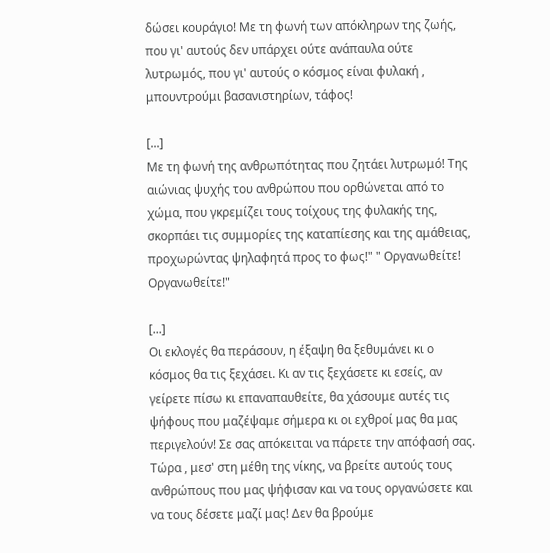δώσει κουράγιο! Με τη φωνή των απόκληρων της ζωής, που γι' αυτούς δεν υπάρχει ούτε ανάπαυλα ούτε λυτρωμός, που γι' αυτούς ο κόσμος είναι φυλακή , μπουντρούμι βασανιστηρίων, τάφος!

[...]
Με τη φωνή της ανθρωπότητας που ζητάει λυτρωμό! Της αιώνιας ψυχής του ανθρώπου που ορθώνεται από το χώμα, που γκρεμίζει τους τοίχους της φυλακής της, σκορπάει τις συμμορίες της καταπίεσης και της αμάθειας, προχωρώντας ψηλαφητά προς το φως!" " Οργανωθείτε! Οργανωθείτε!"

[...]
Οι εκλογές θα περάσουν, η έξαψη θα ξεθυμάνει κι ο κόσμος θα τις ξεχάσει. Κι αν τις ξεχάσετε κι εσείς, αν γείρετε πίσω κι επαναπαυθείτε, θα χάσουμε αυτές τις ψήφους που μαζέψαμε σήμερα κι οι εχθροί μας θα μας περιγελούν! Σε σας απόκειται να πάρετε την απόφασή σας. Τώρα , μεσ' στη μέθη της νίκης, να βρείτε αυτούς τους ανθρώπους που μας ψήφισαν και να τους οργανώσετε και να τους δέσετε μαζί μας! Δεν θα βρούμε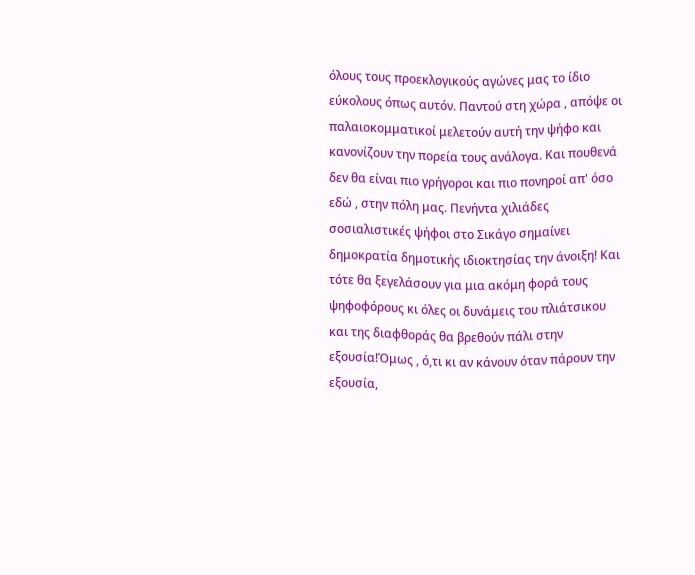όλους τους προεκλογικούς αγώνες μας το ίδιο εύκολους όπως αυτόν. Παντού στη χώρα , απόψε οι παλαιοκομματικοί μελετούν αυτή την ψήφο και κανονίζουν την πορεία τους ανάλογα. Και πουθενά δεν θα είναι πιο γρήγοροι και πιο πονηροί απ' όσο εδώ , στην πόλη μας. Πενήντα χιλιάδες σοσιαλιστικές ψήφοι στο Σικάγο σημαίνει δημοκρατία δημοτικής ιδιοκτησίας την άνοιξη! Και τότε θα ξεγελάσουν για μια ακόμη φορά τους ψηφοφόρους κι όλες οι δυνάμεις του πλιάτσικου και της διαφθοράς θα βρεθούν πάλι στην εξουσία!Όμως , ό,τι κι αν κάνουν όταν πάρουν την εξουσία,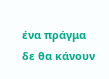ένα πράγμα δε θα κάνουν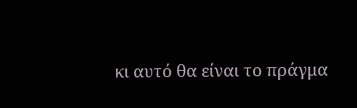κι αυτό θα είναι το πράγμα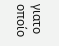γιατο οποίο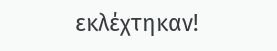εκλέχτηκαν!